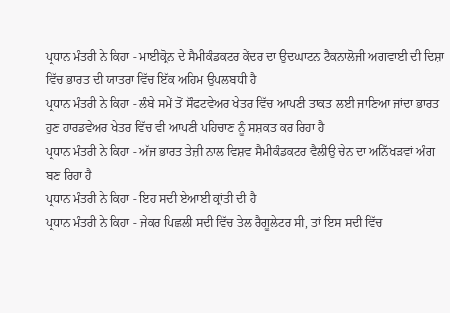ਪ੍ਰਧਾਨ ਮੰਤਰੀ ਨੇ ਕਿਹਾ - ਮਾਈਕ੍ਰੋਨ ਦੇ ਸੈਮੀਕੰਡਕਟਰ ਕੇਂਦਰ ਦਾ ਉਦਘਾਟਨ ਟੈਕਨਾਲੋਜੀ ਅਗਵਾਈ ਦੀ ਦਿਸ਼ਾ ਵਿੱਚ ਭਾਰਤ ਦੀ ਯਾਤਰਾ ਵਿੱਚ ਇੱਕ ਅਹਿਮ ਉਪਲਬਧੀ ਹੈ
ਪ੍ਰਧਾਨ ਮੰਤਰੀ ਨੇ ਕਿਹਾ - ਲੰਬੇ ਸਮੇਂ ਤੋਂ ਸੌਫਟਵੇਅਰ ਖੇਤਰ ਵਿੱਚ ਆਪਣੀ ਤਾਕਤ ਲਈ ਜਾਣਿਆ ਜਾਂਦਾ ਭਾਰਤ ਹੁਣ ਹਾਰਡਵੇਅਰ ਖੇਤਰ ਵਿੱਚ ਵੀ ਆਪਣੀ ਪਹਿਚਾਣ ਨੂੰ ਸਸ਼ਕਤ ਕਰ ਰਿਹਾ ਹੈ
ਪ੍ਰਧਾਨ ਮੰਤਰੀ ਨੇ ਕਿਹਾ - ਅੱਜ ਭਾਰਤ ਤੇਜ਼ੀ ਨਾਲ ਵਿਸ਼ਵ ਸੈਮੀਕੰਡਕਟਰ ਵੈਲੀਉ ਚੇਨ ਦਾ ਅਨਿੱਖੜਵਾਂ ਅੰਗ ਬਣ ਰਿਹਾ ਹੈ
ਪ੍ਰਧਾਨ ਮੰਤਰੀ ਨੇ ਕਿਹਾ - ਇਹ ਸਦੀ ਏਆਈ ਕ੍ਰਾਂਤੀ ਦੀ ਹੈ
ਪ੍ਰਧਾਨ ਮੰਤਰੀ ਨੇ ਕਿਹਾ - ਜੇਕਰ ਪਿਛਲੀ ਸਦੀ ਵਿੱਚ ਤੇਲ ਰੈਗੂਲੇਟਰ ਸੀ, ਤਾਂ ਇਸ ਸਦੀ ਵਿੱਚ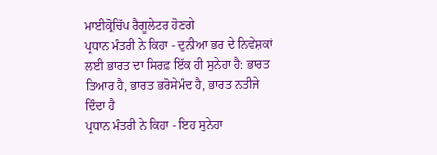ਮਾਈਕ੍ਰੋਚਿੱਪ ਰੈਗੂਲੇਟਰ ਹੋਣਗੇ
ਪ੍ਰਧਾਨ ਮੰਤਰੀ ਨੇ ਕਿਹਾ - ਦੁਨੀਆ ਭਰ ਦੇ ਨਿਵੇਸ਼ਕਾਂ ਲਈ ਭਾਰਤ ਦਾ ਸਿਰਫ਼ ਇੱਕ ਹੀ ਸੁਨੇਹਾ ਹੈ: ਭਾਰਤ ਤਿਆਰ ਹੈ, ਭਾਰਤ ਭਰੋਸੇਮੰਦ ਹੈ, ਭਾਰਤ ਨਤੀਜੇ ਦਿੰਦਾ ਹੈ
ਪ੍ਰਧਾਨ ਮੰਤਰੀ ਨੇ ਕਿਹਾ - ਇਹ ਸੁਨੇਹਾ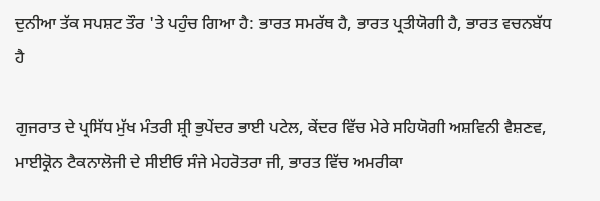ਦੁਨੀਆ ਤੱਕ ਸਪਸ਼ਟ ਤੌਰ 'ਤੇ ਪਹੁੰਚ ਗਿਆ ਹੈ: ਭਾਰਤ ਸਮਰੱਥ ਹੈ, ਭਾਰਤ ਪ੍ਰਤੀਯੋਗੀ ਹੈ, ਭਾਰਤ ਵਚਨਬੱਧ ਹੈ

ਗੁਜਰਾਤ ਦੇ ਪ੍ਰਸਿੱਧ ਮੁੱਖ ਮੰਤਰੀ ਸ਼੍ਰੀ ਭੁਪੇਂਦਰ ਭਾਈ ਪਟੇਲ, ਕੇਂਦਰ ਵਿੱਚ ਮੇਰੇ ਸਹਿਯੋਗੀ ਅਸ਼ਵਿਨੀ ਵੈਸ਼ਣਵ, ਮਾਈਕ੍ਰੋਨ ਟੈਕਨਾਲੋਜੀ ਦੇ ਸੀਈਓ ਸੰਜੇ ਮੇਹਰੋਤਰਾ ਜੀ, ਭਾਰਤ ਵਿੱਚ ਅਮਰੀਕਾ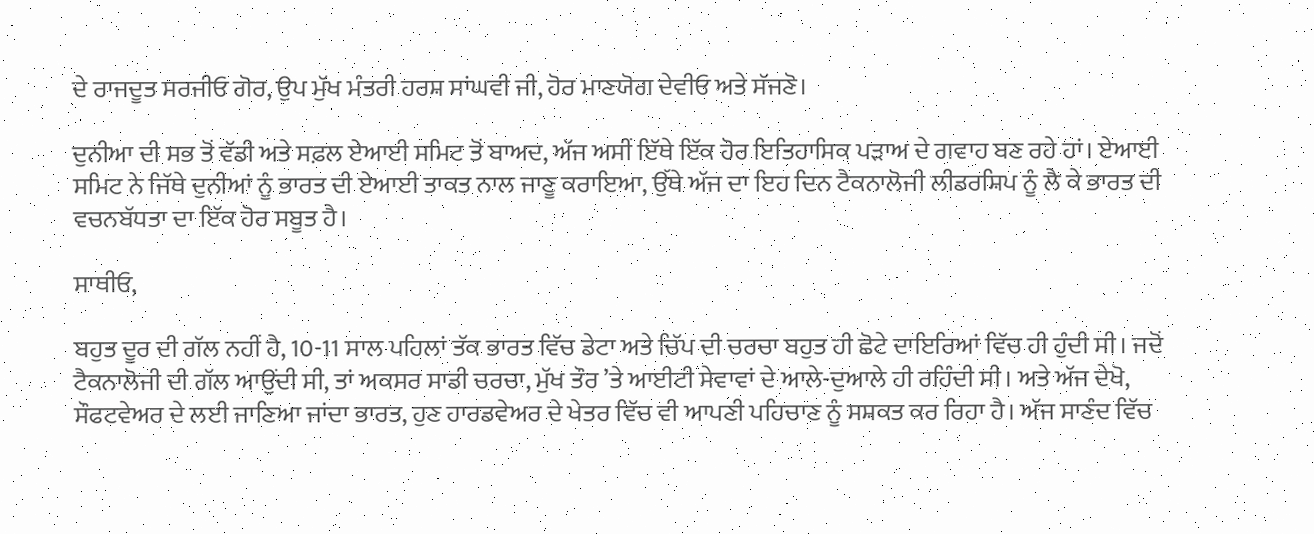ਦੇ ਰਾਜਦੂਤ ਸਰਜੀਓ ਗੋਰ, ਉਪ ਮੁੱਖ ਮੰਤਰੀ ਹਰਸ਼ ਸਾਂਘਵੀ ਜੀ, ਹੋਰ ਮਾਣਯੋਗ ਦੇਵੀਓ ਅਤੇ ਸੱਜਣੋ।

ਦੁਨੀਆ ਦੀ ਸਭ ਤੋਂ ਵੱਡੀ ਅਤੇ ਸਫ਼ਲ ਏਆਈ ਸਮਿਟ ਤੋਂ ਬਾਅਦ, ਅੱਜ ਅਸੀਂ ਇੱਥੇ ਇੱਕ ਹੋਰ ਇਤਿਹਾਸਿਕ ਪੜਾਅ ਦੇ ਗਵਾਹ ਬਣ ਰਹੇ ਹਾਂ। ਏਆਈ ਸਮਿਟ ਨੇ ਜਿੱਥੇ ਦੁਨੀਆਂ ਨੂੰ ਭਾਰਤ ਦੀ ਏਆਈ ਤਾਕਤ ਨਾਲ ਜਾਣੂ ਕਰਾਇਆ, ਉੱਥੇ ਅੱਜ ਦਾ ਇਹ ਦਿਨ ਟੈਕਨਾਲੋਜੀ ਲੀਡਰਸ਼ਿਪ ਨੂੰ ਲੈ ਕੇ ਭਾਰਤ ਦੀ ਵਚਨਬੱਧਤਾ ਦਾ ਇੱਕ ਹੋਰ ਸਬੂਤ ਹੈ।

ਸਾਥੀਓ,

ਬਹੁਤ ਦੂਰ ਦੀ ਗੱਲ ਨਹੀਂ ਹੈ, 10-11 ਸਾਲ ਪਹਿਲਾਂ ਤੱਕ ਭਾਰਤ ਵਿੱਚ ਡੇਟਾ ਅਤੇ ਚਿੱਪ ਦੀ ਚਰਚਾ ਬਹੁਤ ਹੀ ਛੋਟੇ ਦਾਇਰਿਆਂ ਵਿੱਚ ਹੀ ਹੁੰਦੀ ਸੀ। ਜਦੋਂ ਟੈਕਨਾਲੋਜੀ ਦੀ ਗੱਲ ਆਉਂਦੀ ਸੀ, ਤਾਂ ਅਕਸਰ ਸਾਡੀ ਚਰਚਾ, ਮੁੱਖ ਤੌਰ ’ਤੇ ਆਈਟੀ ਸੇਵਾਵਾਂ ਦੇ ਆਲੇ-ਦੁਆਲੇ ਹੀ ਰਹਿੰਦੀ ਸੀ। ਅਤੇ ਅੱਜ ਦੇਖੋ, ਸੌਫਟਵੇਅਰ ਦੇ ਲਈ ਜਾਣਿਆ ਜਾਂਦਾ ਭਾਰਤ, ਹੁਣ ਹਾਰਡਵੇਅਰ ਦੇ ਖੇਤਰ ਵਿੱਚ ਵੀ ਆਪਣੀ ਪਹਿਚਾਣ ਨੂੰ ਸਸ਼ਕਤ ਕਰ ਰਿਹਾ ਹੈ। ਅੱਜ ਸਾਣੰਦ ਵਿੱਚ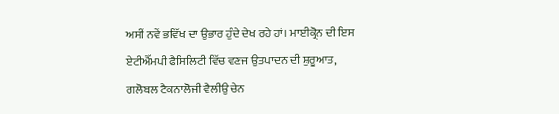ਅਸੀਂ ਨਵੇਂ ਭਵਿੱਖ ਦਾ ਉਭਾਰ ਹੁੰਦੇ ਦੇਖ ਰਹੇ ਹਾਂ। ਮਾਈਕ੍ਰੋਨ ਦੀ ਇਸ ਏਟੀਐੱਮਪੀ ਫੈਸਿਲਿਟੀ ਵਿੱਚ ਵਣਜ ਉਤਪਾਦਨ ਦੀ ਸ਼ੁਰੂਆਤ, ਗਲੋਬਲ ਟੈਕਨਾਲੋਜੀ ਵੈਲੀਉ ਚੇਨ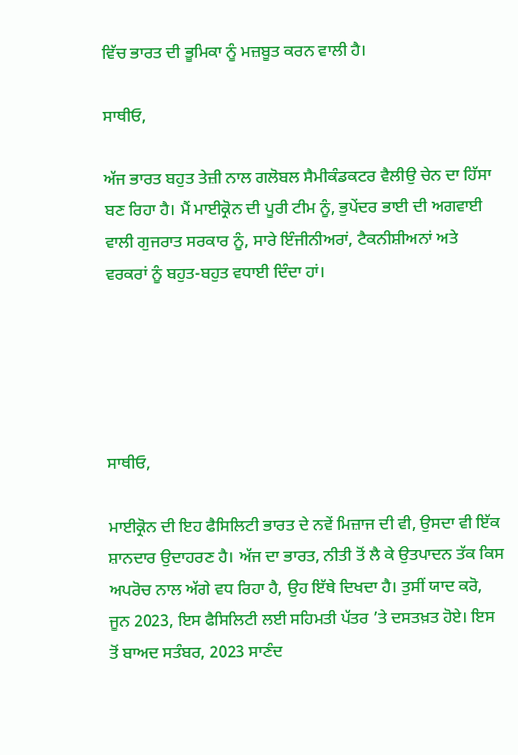ਵਿੱਚ ਭਾਰਤ ਦੀ ਭੂਮਿਕਾ ਨੂੰ ਮਜ਼ਬੂਤ ਕਰਨ ਵਾਲੀ ਹੈ।

ਸਾਥੀਓ,

ਅੱਜ ਭਾਰਤ ਬਹੁਤ ਤੇਜ਼ੀ ਨਾਲ ਗਲੋਬਲ ਸੈਮੀਕੰਡਕਟਰ ਵੈਲੀਉ ਚੇਨ ਦਾ ਹਿੱਸਾ ਬਣ ਰਿਹਾ ਹੈ। ਮੈਂ ਮਾਈਕ੍ਰੋਨ ਦੀ ਪੂਰੀ ਟੀਮ ਨੂੰ, ਭੁਪੇਂਦਰ ਭਾਈ ਦੀ ਅਗਵਾਈ ਵਾਲੀ ਗੁਜਰਾਤ ਸਰਕਾਰ ਨੂੰ, ਸਾਰੇ ਇੰਜੀਨੀਅਰਾਂ, ਟੈਕਨੀਸ਼ੀਅਨਾਂ ਅਤੇ ਵਰਕਰਾਂ ਨੂੰ ਬਹੁਤ-ਬਹੁਤ ਵਧਾਈ ਦਿੰਦਾ ਹਾਂ।





ਸਾਥੀਓ,

ਮਾਈਕ੍ਰੋਨ ਦੀ ਇਹ ਫੈਸਿਲਿਟੀ ਭਾਰਤ ਦੇ ਨਵੇਂ ਮਿਜ਼ਾਜ ਦੀ ਵੀ, ਉਸਦਾ ਵੀ ਇੱਕ ਸ਼ਾਨਦਾਰ ਉਦਾਹਰਣ ਹੈ। ਅੱਜ ਦਾ ਭਾਰਤ, ਨੀਤੀ ਤੋਂ ਲੈ ਕੇ ਉਤਪਾਦਨ ਤੱਕ ਕਿਸ ਅਪਰੋਚ ਨਾਲ ਅੱਗੇ ਵਧ ਰਿਹਾ ਹੈ, ਉਹ ਇੱਥੇ ਦਿਖਦਾ ਹੈ। ਤੁਸੀਂ ਯਾਦ ਕਰੋ, ਜੂਨ 2023, ਇਸ ਫੈਸਿਲਿਟੀ ਲਈ ਸਹਿਮਤੀ ਪੱਤਰ ’ਤੇ ਦਸਤਖ਼ਤ ਹੋਏ। ਇਸ ਤੋਂ ਬਾਅਦ ਸਤੰਬਰ, 2023 ਸਾਣੰਦ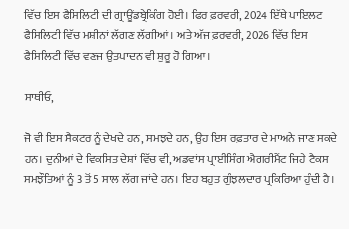ਵਿੱਚ ਇਸ ਫੈਸਿਲਿਟੀ ਦੀ ਗ੍ਰਾਊਂਡਬ੍ਰੇਕਿੰਗ ਹੋਈ। ਫਿਰ ਫ਼ਰਵਰੀ, 2024 ਇੱਥੇ ਪਾਇਲਟ ਫੈਸਿਲਿਟੀ ਵਿੱਚ ਮਸ਼ੀਨਾਂ ਲੱਗਣ ਲੱਗੀਆਂ। ਅਤੇ ਅੱਜ ਫ਼ਰਵਰੀ, 2026 ਵਿੱਚ ਇਸ ਫੈਸਿਲਿਟੀ ਵਿੱਚ ਵਣਜ ਉਤਪਾਦਨ ਵੀ ਸ਼ੁਰੂ ਹੋ ਗਿਆ।

ਸਾਥੀਓ,

ਜੋ ਵੀ ਇਸ ਸੈਕਟਰ ਨੂੰ ਦੇਖਦੇ ਹਨ, ਸਮਝਦੇ ਹਨ, ਉਹ ਇਸ ਰਫ਼ਤਾਰ ਦੇ ਮਾਅਨੇ ਜਾਣ ਸਕਦੇ ਹਨ। ਦੁਨੀਆਂ ਦੇ ਵਿਕਸਿਤ ਦੇਸ਼ਾਂ ਵਿੱਚ ਵੀ, ਅਡਵਾਂਸ ਪ੍ਰਾਈਸਿੰਗ ਐਗਰੀਮੈਂਟ ਜਿਹੇ ਟੈਕਸ ਸਮਝੌਤਿਆਂ ਨੂੰ 3 ਤੋਂ 5 ਸਾਲ ਲੱਗ ਜਾਂਦੇ ਹਨ। ਇਹ ਬਹੁਤ ਗੁੰਝਲਦਾਰ ਪ੍ਰਕਿਰਿਆ ਹੁੰਦੀ ਹੈ।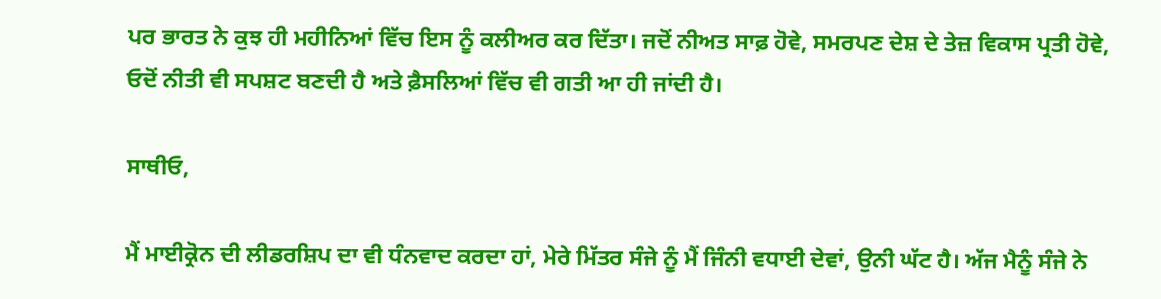ਪਰ ਭਾਰਤ ਨੇ ਕੁਝ ਹੀ ਮਹੀਨਿਆਂ ਵਿੱਚ ਇਸ ਨੂੰ ਕਲੀਅਰ ਕਰ ਦਿੱਤਾ। ਜਦੋਂ ਨੀਅਤ ਸਾਫ਼ ਹੋਵੇ, ਸਮਰਪਣ ਦੇਸ਼ ਦੇ ਤੇਜ਼ ਵਿਕਾਸ ਪ੍ਰਤੀ ਹੋਵੇ, ਓਦੋਂ ਨੀਤੀ ਵੀ ਸਪਸ਼ਟ ਬਣਦੀ ਹੈ ਅਤੇ ਫ਼ੈਸਲਿਆਂ ਵਿੱਚ ਵੀ ਗਤੀ ਆ ਹੀ ਜਾਂਦੀ ਹੈ।

ਸਾਥੀਓ,

ਮੈਂ ਮਾਈਕ੍ਰੋਨ ਦੀ ਲੀਡਰਸ਼ਿਪ ਦਾ ਵੀ ਧੰਨਵਾਦ ਕਰਦਾ ਹਾਂ, ਮੇਰੇ ਮਿੱਤਰ ਸੰਜੇ ਨੂੰ ਮੈਂ ਜਿੰਨੀ ਵਧਾਈ ਦੇਵਾਂ, ਉਨੀ ਘੱਟ ਹੈ। ਅੱਜ ਮੈਨੂੰ ਸੰਜੇ ਨੇ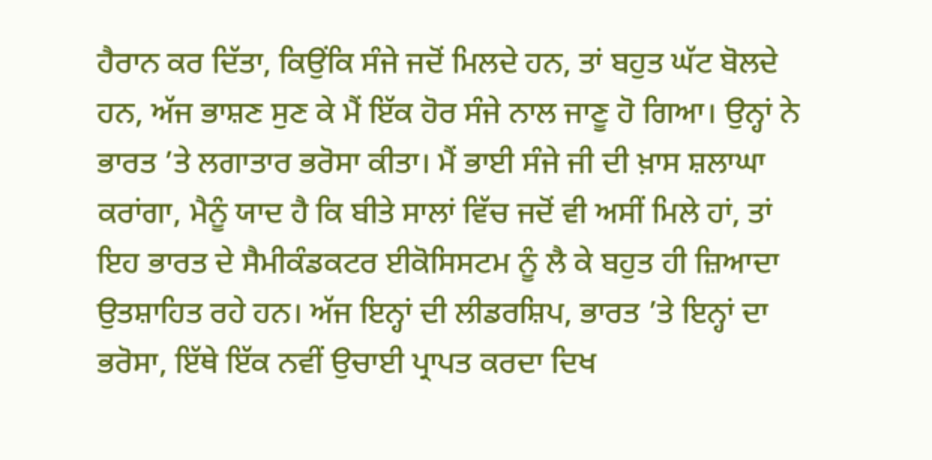ਹੈਰਾਨ ਕਰ ਦਿੱਤਾ, ਕਿਉਂਕਿ ਸੰਜੇ ਜਦੋਂ ਮਿਲਦੇ ਹਨ, ਤਾਂ ਬਹੁਤ ਘੱਟ ਬੋਲਦੇ ਹਨ, ਅੱਜ ਭਾਸ਼ਣ ਸੁਣ ਕੇ ਮੈਂ ਇੱਕ ਹੋਰ ਸੰਜੇ ਨਾਲ ਜਾਣੂ ਹੋ ਗਿਆ। ਉਨ੍ਹਾਂ ਨੇ ਭਾਰਤ ’ਤੇ ਲਗਾਤਾਰ ਭਰੋਸਾ ਕੀਤਾ। ਮੈਂ ਭਾਈ ਸੰਜੇ ਜੀ ਦੀ ਖ਼ਾਸ ਸ਼ਲਾਘਾ ਕਰਾਂਗਾ, ਮੈਨੂੰ ਯਾਦ ਹੈ ਕਿ ਬੀਤੇ ਸਾਲਾਂ ਵਿੱਚ ਜਦੋਂ ਵੀ ਅਸੀਂ ਮਿਲੇ ਹਾਂ, ਤਾਂ ਇਹ ਭਾਰਤ ਦੇ ਸੈਮੀਕੰਡਕਟਰ ਈਕੋਸਿਸਟਮ ਨੂੰ ਲੈ ਕੇ ਬਹੁਤ ਹੀ ਜ਼ਿਆਦਾ ਉਤਸ਼ਾਹਿਤ ਰਹੇ ਹਨ। ਅੱਜ ਇਨ੍ਹਾਂ ਦੀ ਲੀਡਰਸ਼ਿਪ, ਭਾਰਤ ’ਤੇ ਇਨ੍ਹਾਂ ਦਾ ਭਰੋਸਾ, ਇੱਥੇ ਇੱਕ ਨਵੀਂ ਉਚਾਈ ਪ੍ਰਾਪਤ ਕਰਦਾ ਦਿਖ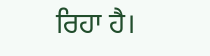ਰਿਹਾ ਹੈ।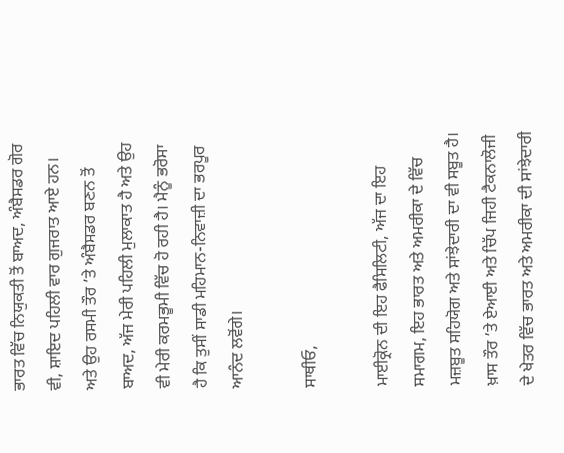ਭਾਰਤ ਵਿੱਚ ਨਿਯੁਕਤੀ ਤੋਂ ਬਾਅਦ, ਅੰਬੈਸਡਰ ਗੋਰ ਵੀ, ਸ਼ਾਇਦ ਪਹਿਲੀ ਵਾਰ ਗੁਜਰਾਤ ਆਏ ਹਨ। ਅਤੇ ਉਹ ਰਸਮੀ ਤੌਰ ’ਤੇ ਅੰਬੈਸਡਰ ਬਣਨ ਤੋਂ ਬਾਅਦ, ਅੱਜ ਮੇਰੀ ਪਹਿਲੀ ਮੁਲਾਕਾਤ ਹੈ ਅਤੇ ਉਹ ਵੀ ਮੇਰੀ ਕਰਮਭੂਮੀ ਵਿੱਚ ਹੋ ਰਹੀ ਹੈ। ਮੈਨੂੰ ਭਰੋਸਾ ਹੈ ਕਿ ਤੁਸੀਂ ਸਾਡੀ ਮਹਿਮਾਨ-ਨਿਵਾਜ਼ੀ ਦਾ ਭਰਪੂਰ ਆਨੰਦ ਲਵੋਂਗੇ।

ਸਾਥੀਓ,

ਮਾਈਕ੍ਰੋਨ ਦੀ ਇਹ ਫੈਸਿਲਿਟੀ, ਅੱਜ ਦਾ ਇਹ ਸਮਾਗਮ, ਇਹ ਭਾਰਤ ਅਤੇ ਅਮਰੀਕਾ ਦੇ ਵਿੱਚ ਮਜ਼ਬੂਤ ਸਹਿਯੋਗ ਅਤੇ ਸਾਂਝੇਦਾਰੀ ਦਾ ਵੀ ਸਬੂਤ ਹੈ। ਖ਼ਾਸ ਤੌਰ ’ਤੇ ਏਆਈ ਅਤੇ ਚਿੱਪ ਜਿਹੀ ਟੈਕਨਾਲੋਜੀ ਦੇ ਖੇਤਰ ਵਿੱਚ ਭਾਰਤ ਅਤੇ ਅਮਰੀਕਾ ਦੀ ਸਾਂਝੇਦਾਰੀ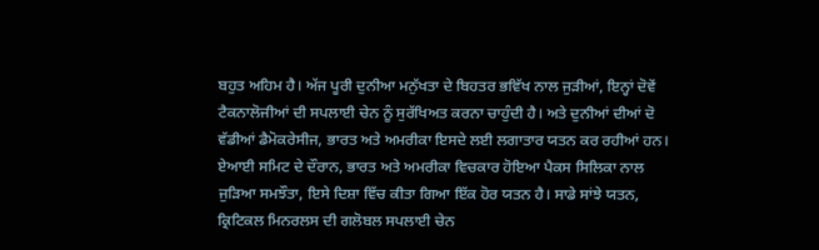ਬਹੁਤ ਅਹਿਮ ਹੈ। ਅੱਜ ਪੂਰੀ ਦੁਨੀਆ ਮਨੁੱਖਤਾ ਦੇ ਬਿਹਤਰ ਭਵਿੱਖ ਨਾਲ ਜੁੜੀਆਂ, ਇਨ੍ਹਾਂ ਦੋਵੇਂ ਟੈਕਨਾਲੋਜੀਆਂ ਦੀ ਸਪਲਾਈ ਚੇਨ ਨੂੰ ਸੁਰੱਖਿਅਤ ਕਰਨਾ ਚਾਹੁੰਦੀ ਹੈ। ਅਤੇ ਦੁਨੀਆਂ ਦੀਆਂ ਦੋ ਵੱਡੀਆਂ ਡੈਮੋਕਰੇਸੀਜ, ਭਾਰਤ ਅਤੇ ਅਮਰੀਕਾ ਇਸਦੇ ਲਈ ਲਗਾਤਾਰ ਯਤਨ ਕਰ ਰਹੀਆਂ ਹਨ। ਏਆਈ ਸਮਿਟ ਦੇ ਦੌਰਾਨ, ਭਾਰਤ ਅਤੇ ਅਮਰੀਕਾ ਵਿਚਕਾਰ ਹੋਇਆ ਪੈਕਸ ਸਿਲਿਕਾ ਨਾਲ ਜੁੜਿਆ ਸਮਝੌਤਾ, ਇਸੇ ਦਿਸ਼ਾ ਵਿੱਚ ਕੀਤਾ ਗਿਆ ਇੱਕ ਹੋਰ ਯਤਨ ਹੈ। ਸਾਡੇ ਸਾਂਝੇ ਯਤਨ, ਕ੍ਰਿਟਿਕਲ ਮਿਨਰਲਸ ਦੀ ਗਲੋਬਲ ਸਪਲਾਈ ਚੇਨ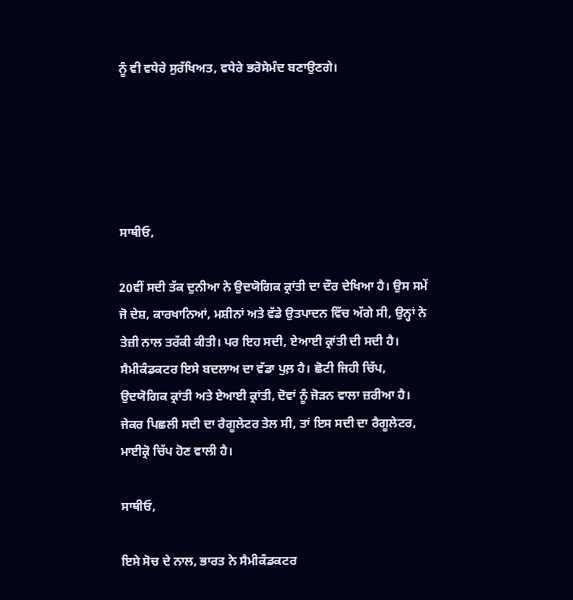ਨੂੰ ਵੀ ਵਧੇਰੇ ਸੁਰੱਖਿਅਤ, ਵਧੇਰੇ ਭਰੋਸੇਮੰਦ ਬਣਾਉਣਗੇ।





ਸਾਥੀਓ,

20ਵੀਂ ਸਦੀ ਤੱਕ ਦੁਨੀਆ ਨੇ ਉਦਯੋਗਿਕ ਕ੍ਰਾਂਤੀ ਦਾ ਦੌਰ ਦੇਖਿਆ ਹੈ। ਉਸ ਸਮੇਂ ਜੋ ਦੇਸ਼, ਕਾਰਖਾਨਿਆਂ, ਮਸ਼ੀਨਾਂ ਅਤੇ ਵੱਡੇ ਉਤਪਾਦਨ ਵਿੱਚ ਅੱਗੇ ਸੀ, ਉਨ੍ਹਾਂ ਨੇ ਤੇਜ਼ੀ ਨਾਲ ਤਰੱਕੀ ਕੀਤੀ। ਪਰ ਇਹ ਸਦੀ, ਏਆਈ ਕ੍ਰਾਂਤੀ ਦੀ ਸਦੀ ਹੈ। ਸੈਮੀਕੰਡਕਟਰ ਇਸੇ ਬਦਲਾਅ ਦਾ ਵੱਡਾ ਪੁਲ਼ ਹੈ। ਛੋਟੀ ਜਿਹੀ ਚਿੱਪ, ਉਦਯੋਗਿਕ ਕ੍ਰਾਂਤੀ ਅਤੇ ਏਆਈ ਕ੍ਰਾਂਤੀ, ਦੋਵਾਂ ਨੂੰ ਜੋੜਨ ਵਾਲਾ ਜ਼ਰੀਆ ਹੈ। ਜੇਕਰ ਪਿਛਲੀ ਸਦੀ ਦਾ ਰੈਗੂਲੇਟਰ ਤੇਲ ਸੀ, ਤਾਂ ਇਸ ਸਦੀ ਦਾ ਰੈਗੂਲੇਟਰ, ਮਾਈਕ੍ਰੋ ਚਿੱਪ ਹੋਣ ਵਾਲੀ ਹੈ।

ਸਾਥੀਓ,

ਇਸੇ ਸੋਚ ਦੇ ਨਾਲ, ਭਾਰਤ ਨੇ ਸੈਮੀਕੰਡਕਟਰ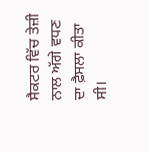ਸੈਕਟਰ ਵਿੱਚ ਤੇਜ਼ੀ ਨਾਲ ਅੱਗੇ ਵਧਣ ਦਾ ਫ਼ੈਸਲਾ ਕੀਤਾ ਸੀ।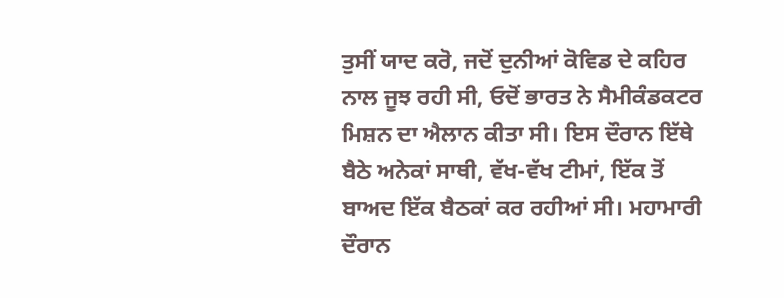ਤੁਸੀਂ ਯਾਦ ਕਰੋ, ਜਦੋਂ ਦੁਨੀਆਂ ਕੋਵਿਡ ਦੇ ਕਹਿਰ ਨਾਲ ਜੂਝ ਰਹੀ ਸੀ, ਓਦੋਂ ਭਾਰਤ ਨੇ ਸੈਮੀਕੰਡਕਟਰ ਮਿਸ਼ਨ ਦਾ ਐਲਾਨ ਕੀਤਾ ਸੀ। ਇਸ ਦੌਰਾਨ ਇੱਥੇ ਬੈਠੇ ਅਨੇਕਾਂ ਸਾਥੀ, ਵੱਖ-ਵੱਖ ਟੀਮਾਂ, ਇੱਕ ਤੋਂ ਬਾਅਦ ਇੱਕ ਬੈਠਕਾਂ ਕਰ ਰਹੀਆਂ ਸੀ। ਮਹਾਮਾਰੀ ਦੌਰਾਨ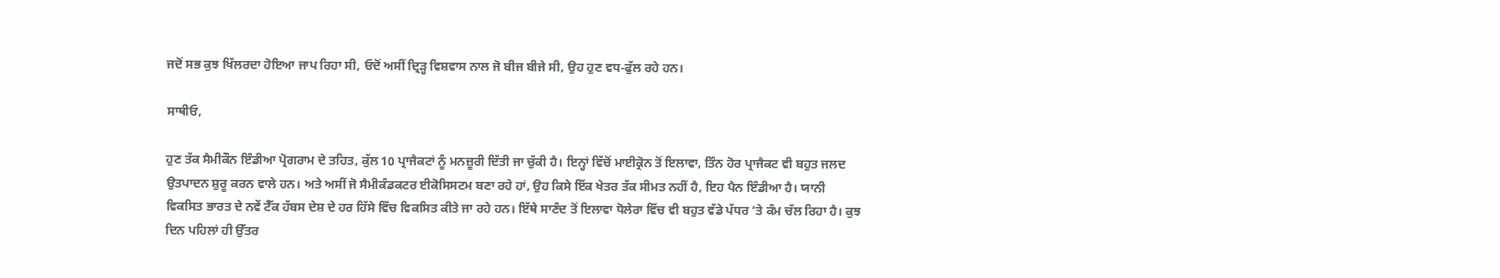ਜਦੋਂ ਸਭ ਕੁਝ ਖਿੱਲਰਦਾ ਹੋਇਆ ਜਾਪ ਰਿਹਾ ਸੀ, ਓਦੋਂ ਅਸੀਂ ਦ੍ਰਿੜ੍ਹ ਵਿਸ਼ਵਾਸ ਨਾਲ ਜੋ ਬੀਜ ਬੀਜੇ ਸੀ, ਉਹ ਹੁਣ ਵਧ-ਫੁੱਲ ਰਹੇ ਹਨ।

ਸਾਥੀਓ,

ਹੁਣ ਤੱਕ ਸੈਮੀਕੌਨ ਇੰਡੀਆ ਪ੍ਰੋਗਰਾਮ ਦੇ ਤਹਿਤ, ਕੁੱਲ 10 ਪ੍ਰਾਜੈਕਟਾਂ ਨੂੰ ਮਨਜ਼ੂਰੀ ਦਿੱਤੀ ਜਾ ਚੁੱਕੀ ਹੈ। ਇਨ੍ਹਾਂ ਵਿੱਚੋਂ ਮਾਈਕ੍ਰੋਨ ਤੋਂ ਇਲਾਵਾ, ਤਿੰਨ ਹੋਰ ਪ੍ਰਾਜੈਕਟ ਵੀ ਬਹੁਤ ਜਲਦ ਉਤਪਾਦਨ ਸ਼ੁਰੂ ਕਰਨ ਵਾਲੇ ਹਨ। ਅਤੇ ਅਸੀਂ ਜੋ ਸੈਮੀਕੰਡਕਟਰ ਈਕੋਸਿਸਟਮ ਬਣਾ ਰਹੇ ਹਾਂ, ਉਹ ਕਿਸੇ ਇੱਕ ਖੇਤਰ ਤੱਕ ਸੀਮਤ ਨਹੀਂ ਹੈ, ਇਹ ਪੈਨ ਇੰਡੀਆ ਹੈ। ਯਾਨੀ ਵਿਕਸਿਤ ਭਾਰਤ ਦੇ ਨਵੇਂ ਟੈੱਕ ਹੱਬਸ ਦੇਸ਼ ਦੇ ਹਰ ਹਿੱਸੇ ਵਿੱਚ ਵਿਕਸਿਤ ਕੀਤੇ ਜਾ ਰਹੇ ਹਨ। ਇੱਥੇ ਸਾਣੰਦ ਤੋਂ ਇਲਾਵਾ ਧੋਲੇਰਾ ਵਿੱਚ ਵੀ ਬਹੁਤ ਵੱਡੇ ਪੱਧਰ ’ਤੇ ਕੰਮ ਚੱਲ ਰਿਹਾ ਹੈ। ਕੁਝ ਦਿਨ ਪਹਿਲਾਂ ਹੀ ਉੱਤਰ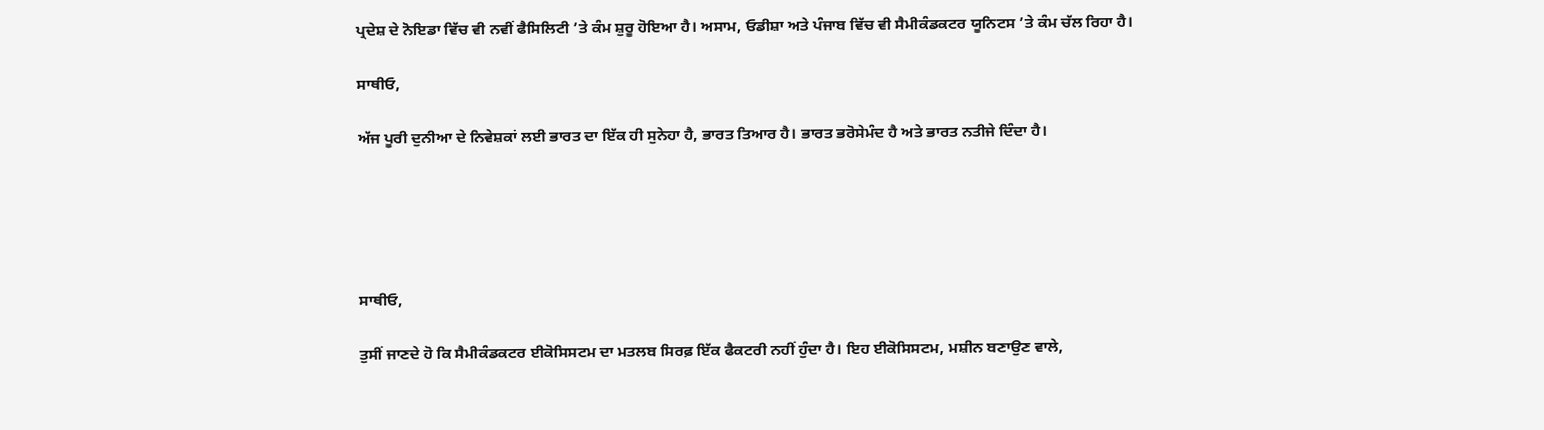ਪ੍ਰਦੇਸ਼ ਦੇ ਨੋਇਡਾ ਵਿੱਚ ਵੀ ਨਵੀਂ ਫੈਸਿਲਿਟੀ ’ਤੇ ਕੰਮ ਸ਼ੁਰੂ ਹੋਇਆ ਹੈ। ਅਸਾਮ, ਓਡੀਸ਼ਾ ਅਤੇ ਪੰਜਾਬ ਵਿੱਚ ਵੀ ਸੈਮੀਕੰਡਕਟਰ ਯੂਨਿਟਸ ’ਤੇ ਕੰਮ ਚੱਲ ਰਿਹਾ ਹੈ।

ਸਾਥੀਓ,

ਅੱਜ ਪੂਰੀ ਦੁਨੀਆ ਦੇ ਨਿਵੇਸ਼ਕਾਂ ਲਈ ਭਾਰਤ ਦਾ ਇੱਕ ਹੀ ਸੁਨੇਹਾ ਹੈ, ਭਾਰਤ ਤਿਆਰ ਹੈ। ਭਾਰਤ ਭਰੋਸੇਮੰਦ ਹੈ ਅਤੇ ਭਾਰਤ ਨਤੀਜੇ ਦਿੰਦਾ ਹੈ।





ਸਾਥੀਓ,

ਤੁਸੀਂ ਜਾਣਦੇ ਹੋ ਕਿ ਸੈਮੀਕੰਡਕਟਰ ਈਕੋਸਿਸਟਮ ਦਾ ਮਤਲਬ ਸਿਰਫ਼ ਇੱਕ ਫੈਕਟਰੀ ਨਹੀਂ ਹੁੰਦਾ ਹੈ। ਇਹ ਈਕੋਸਿਸਟਮ, ਮਸ਼ੀਨ ਬਣਾਉਣ ਵਾਲੇ,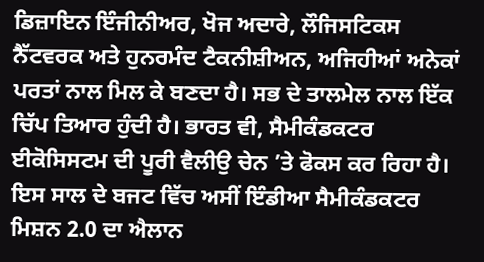ਡਿਜ਼ਾਇਨ ਇੰਜੀਨੀਅਰ, ਖੋਜ ਅਦਾਰੇ, ਲੌਜਿਸਟਿਕਸ ਨੈੱਟਵਰਕ ਅਤੇ ਹੁਨਰਮੰਦ ਟੈਕਨੀਸ਼ੀਅਨ, ਅਜਿਹੀਆਂ ਅਨੇਕਾਂ ਪਰਤਾਂ ਨਾਲ ਮਿਲ ਕੇ ਬਣਦਾ ਹੈ। ਸਭ ਦੇ ਤਾਲਮੇਲ ਨਾਲ ਇੱਕ ਚਿੱਪ ਤਿਆਰ ਹੁੰਦੀ ਹੈ। ਭਾਰਤ ਵੀ, ਸੈਮੀਕੰਡਕਟਰ ਈਕੋਸਿਸਟਮ ਦੀ ਪੂਰੀ ਵੈਲੀਉ ਚੇਨ ’ਤੇ ਫੋਕਸ ਕਰ ਰਿਹਾ ਹੈ। ਇਸ ਸਾਲ ਦੇ ਬਜਟ ਵਿੱਚ ਅਸੀਂ ਇੰਡੀਆ ਸੈਮੀਕੰਡਕਟਰ ਮਿਸ਼ਨ 2.0 ਦਾ ਐਲਾਨ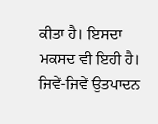ਕੀਤਾ ਹੈ। ਇਸਦਾ ਮਕਸਦ ਵੀ ਇਹੀ ਹੈ। ਜਿਵੇਂ-ਜਿਵੇਂ ਉਤਪਾਦਨ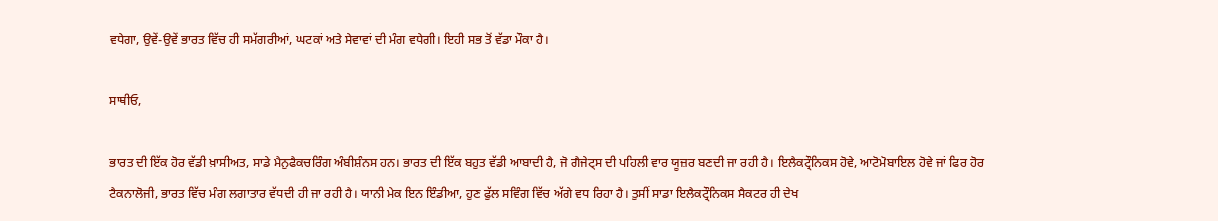ਵਧੇਗਾ, ਉਵੇਂ-ਉਵੇਂ ਭਾਰਤ ਵਿੱਚ ਹੀ ਸਮੱਗਰੀਆਂ, ਘਟਕਾਂ ਅਤੇ ਸੇਵਾਵਾਂ ਦੀ ਮੰਗ ਵਧੇਗੀ। ਇਹੀ ਸਭ ਤੋਂ ਵੱਡਾ ਮੌਕਾ ਹੈ।

ਸਾਥੀਓ,

ਭਾਰਤ ਦੀ ਇੱਕ ਹੋਰ ਵੱਡੀ ਖ਼ਾਸੀਅਤ, ਸਾਡੇ ਮੈਨੁਫੈਕਚਰਿੰਗ ਅੰਬੀਸ਼ੰਨਸ ਹਨ। ਭਾਰਤ ਦੀ ਇੱਕ ਬਹੁਤ ਵੱਡੀ ਆਬਾਦੀ ਹੈ, ਜੋ ਗੈਜੇਟ੍ਸ ਦੀ ਪਹਿਲੀ ਵਾਰ ਯੂਜ਼ਰ ਬਣਦੀ ਜਾ ਰਹੀ ਹੈ। ਇਲੈਕਟ੍ਰੌਨਿਕਸ ਹੋਵੇ, ਆਟੋਮੋਬਾਇਲ ਹੋਵੇ ਜਾਂ ਫਿਰ ਹੋਰ ਟੈਕਨਾਲੋਜੀ, ਭਾਰਤ ਵਿੱਚ ਮੰਗ ਲਗਾਤਾਰ ਵੱਧਦੀ ਹੀ ਜਾ ਰਹੀ ਹੈ। ਯਾਨੀ ਮੇਕ ਇਨ ਇੰਡੀਆ, ਹੁਣ ਫੁੱਲ ਸਵਿੰਗ ਵਿੱਚ ਅੱਗੇ ਵਧ ਰਿਹਾ ਹੈ। ਤੁਸੀਂ ਸਾਡਾ ਇਲੈਕਟ੍ਰੌਨਿਕਸ ਸੈਕਟਰ ਹੀ ਦੇਖ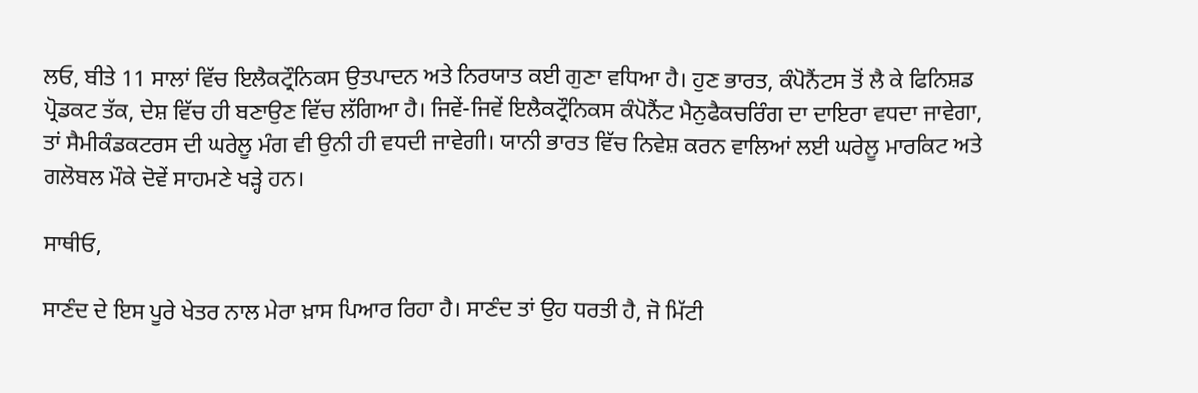ਲਓ, ਬੀਤੇ 11 ਸਾਲਾਂ ਵਿੱਚ ਇਲੈਕਟ੍ਰੌਨਿਕਸ ਉਤਪਾਦਨ ਅਤੇ ਨਿਰਯਾਤ ਕਈ ਗੁਣਾ ਵਧਿਆ ਹੈ। ਹੁਣ ਭਾਰਤ, ਕੰਪੋਨੈਂਟਸ ਤੋਂ ਲੈ ਕੇ ਫਿਨਿਸ਼ਡ ਪ੍ਰੋਡਕਟ ਤੱਕ, ਦੇਸ਼ ਵਿੱਚ ਹੀ ਬਣਾਉਣ ਵਿੱਚ ਲੱਗਿਆ ਹੈ। ਜਿਵੇਂ-ਜਿਵੇਂ ਇਲੈਕਟ੍ਰੌਨਿਕਸ ਕੰਪੋਨੈਂਟ ਮੈਨੁਫੈਕਚਰਿੰਗ ਦਾ ਦਾਇਰਾ ਵਧਦਾ ਜਾਵੇਗਾ, ਤਾਂ ਸੈਮੀਕੰਡਕਟਰਸ ਦੀ ਘਰੇਲੂ ਮੰਗ ਵੀ ਉਨੀ ਹੀ ਵਧਦੀ ਜਾਵੇਗੀ। ਯਾਨੀ ਭਾਰਤ ਵਿੱਚ ਨਿਵੇਸ਼ ਕਰਨ ਵਾਲਿਆਂ ਲਈ ਘਰੇਲੂ ਮਾਰਕਿਟ ਅਤੇ ਗਲੋਬਲ ਮੌਕੇ ਦੋਵੇਂ ਸਾਹਮਣੇ ਖੜ੍ਹੇ ਹਨ।

ਸਾਥੀਓ,

ਸਾਣੰਦ ਦੇ ਇਸ ਪੂਰੇ ਖੇਤਰ ਨਾਲ ਮੇਰਾ ਖ਼ਾਸ ਪਿਆਰ ਰਿਹਾ ਹੈ। ਸਾਣੰਦ ਤਾਂ ਉਹ ਧਰਤੀ ਹੈ, ਜੋ ਮਿੱਟੀ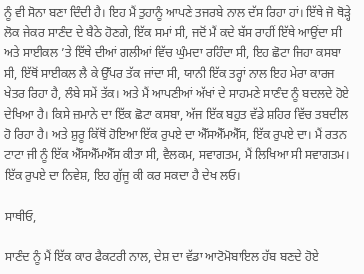ਨੂੰ ਵੀ ਸੋਨਾ ਬਣਾ ਦਿੰਦੀ ਹੈ। ਇਹ ਮੈਂ ਤੁਹਾਨੂੰ ਆਪਣੇ ਤਜਰਬੇ ਨਾਲ ਦੱਸ ਰਿਹਾ ਹਾਂ। ਇੱਥੇ ਜੋ ਥੋੜ੍ਹੇ ਲੋਕ ਜੇਕਰ ਸਾਣੰਦ ਦੇ ਬੈਠੇ ਹੋਣਗੇ, ਇੱਕ ਸਮਾਂ ਸੀ, ਜਦੋਂ ਮੈਂ ਕਦੇ ਬੱਸ ਰਾਹੀਂ ਇੱਥੇ ਆਉਂਦਾ ਸੀ ਅਤੇ ਸਾਈਕਲ ’ਤੇ ਇੱਥੇ ਦੀਆਂ ਗਲੀਆਂ ਵਿੱਚ ਘੁੰਮਦਾ ਰਹਿੰਦਾ ਸੀ, ਇਹ ਛੋਟਾ ਜਿਹਾ ਕਸਬਾ ਸੀ, ਇੱਥੋਂ ਸਾਈਕਲ ਲੈ ਕੇ ਉੱਪਰ ਤੱਕ ਜਾਂਦਾ ਸੀ, ਯਾਨੀ ਇੱਕ ਤਰ੍ਹਾਂ ਨਾਲ ਇਹ ਮੇਰਾ ਕਾਰਜ ਖੇਤਰ ਰਿਹਾ ਹੈ, ਲੰਬੇ ਸਮੇਂ ਤੱਕ। ਅਤੇ ਮੈਂ ਆਪਣੀਆਂ ਅੱਖਾਂ ਦੇ ਸਾਹਮਣੇ ਸਾਣੰਦ ਨੂੰ ਬਦਲਦੇ ਹੋਏ ਦੇਖਿਆ ਹੈ। ਕਿਸੇ ਜ਼ਮਾਨੇ ਦਾ ਇੱਕ ਛੋਟਾ ਕਸਬਾ, ਅੱਜ ਇੱਕ ਬਹੁਤ ਵੱਡੇ ਸ਼ਹਿਰ ਵਿੱਚ ਤਬਦੀਲ ਹੋ ਰਿਹਾ ਹੈ। ਅਤੇ ਸ਼ੁਰੂ ਕਿੱਥੋਂ ਹੋਇਆ ਇੱਕ ਰੁਪਏ ਦਾ ਐੱਸਐੱਮਐੱਸ, ਇੱਕ ਰੁਪਏ ਦਾ। ਮੈਂ ਰਤਨ ਟਾਟਾ ਜੀ ਨੂੰ ਇੱਕ ਐੱਸਐੱਮਐੱਸ ਕੀਤਾ ਸੀ, ਵੈਲਕਮ, ਸਵਾਗਤਮ, ਮੈਂ ਲਿਖਿਆ ਸੀ ਸਵਾਗਤਮ। ਇੱਕ ਰੁਪਏ ਦਾ ਨਿਵੇਸ਼, ਇਹ ਗੁੱਜੂ ਕੀ ਕਰ ਸਕਦਾ ਹੈ ਦੇਖ ਲਓ।

ਸਾਥੀਓ,

ਸਾਣੰਦ ਨੂੰ ਮੈਂ ਇੱਕ ਕਾਰ ਫੈਕਟਰੀ ਨਾਲ, ਦੇਸ਼ ਦਾ ਵੱਡਾ ਆਟੋਮੋਬਾਇਲ ਹੱਬ ਬਣਦੇ ਹੋਏ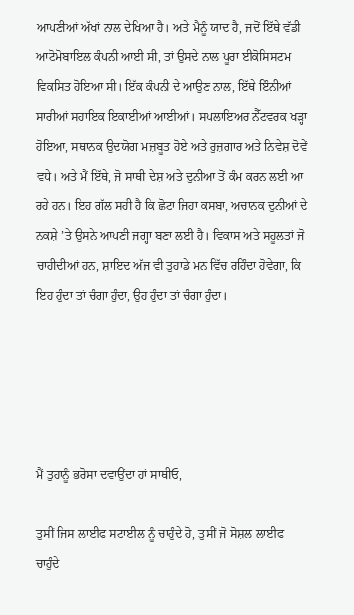ਆਪਣੀਆਂ ਅੱਖਾਂ ਨਾਲ ਦੇਖਿਆ ਹੈ। ਅਤੇ ਮੈਨੂੰ ਯਾਦ ਹੈ, ਜਦੋਂ ਇੱਥੇ ਵੱਡੀ ਆਟੋਮੋਬਾਇਲ ਕੰਪਨੀ ਆਈ ਸੀ, ਤਾਂ ਉਸਦੇ ਨਾਲ ਪੂਰਾ ਈਕੋਸਿਸਟਮ ਵਿਕਸਿਤ ਹੋਇਆ ਸੀ। ਇੱਕ ਕੰਪਨੀ ਦੇ ਆਉਣ ਨਾਲ, ਇੱਥੇ ਇੰਨੀਆਂ ਸਾਰੀਆਂ ਸਹਾਇਕ ਇਕਾਈਆਂ ਆਈਆਂ। ਸਪਲਾਇਅਰ ਨੈੱਟਵਰਕ ਖੜ੍ਹਾ ਹੋਇਆ, ਸਥਾਨਕ ਉਦਯੋਗ ਮਜ਼ਬੂਤ ਹੋਏ ਅਤੇ ਰੁਜ਼ਗਾਰ ਅਤੇ ਨਿਵੇਸ਼ ਦੋਵੇਂ ਵਧੇ। ਅਤੇ ਮੈਂ ਇੱਥੇ, ਜੋ ਸਾਥੀ ਦੇਸ਼ ਅਤੇ ਦੁਨੀਆ ਤੋਂ ਕੰਮ ਕਰਨ ਲਈ ਆ ਰਹੇ ਹਨ। ਇਹ ਗੱਲ ਸਹੀ ਹੈ ਕਿ ਛੋਟਾ ਜਿਹਾ ਕਸਬਾ, ਅਚਾਨਕ ਦੁਨੀਆਂ ਦੇ ਨਕਸ਼ੇ ’ਤੇ ਉਸਨੇ ਆਪਣੀ ਜਗ੍ਹਾ ਬਣਾ ਲਈ ਹੈ। ਵਿਕਾਸ ਅਤੇ ਸਹੂਲਤਾਂ ਜੋ ਚਾਹੀਦੀਆਂ ਹਨ, ਸ਼ਾਇਦ ਅੱਜ ਵੀ ਤੁਹਾਡੇ ਮਨ ਵਿੱਚ ਰਹਿੰਦਾ ਹੋਵੇਗਾ, ਕਿ ਇਹ ਹੁੰਦਾ ਤਾਂ ਚੰਗਾ ਹੁੰਦਾ, ਉਹ ਹੁੰਦਾ ਤਾਂ ਚੰਗਾ ਹੁੰਦਾ।





ਮੈਂ ਤੁਹਾਨੂੰ ਭਰੋਸਾ ਦਵਾਉਂਦਾ ਹਾਂ ਸਾਥੀਓ,

ਤੁਸੀਂ ਜਿਸ ਲਾਈਫ ਸਟਾਈਲ ਨੂੰ ਚਾਹੁੰਦੇ ਹੋ, ਤੁਸੀਂ ਜੋ ਸੋਸ਼ਲ ਲਾਈਫ ਚਾਹੁੰਦੇ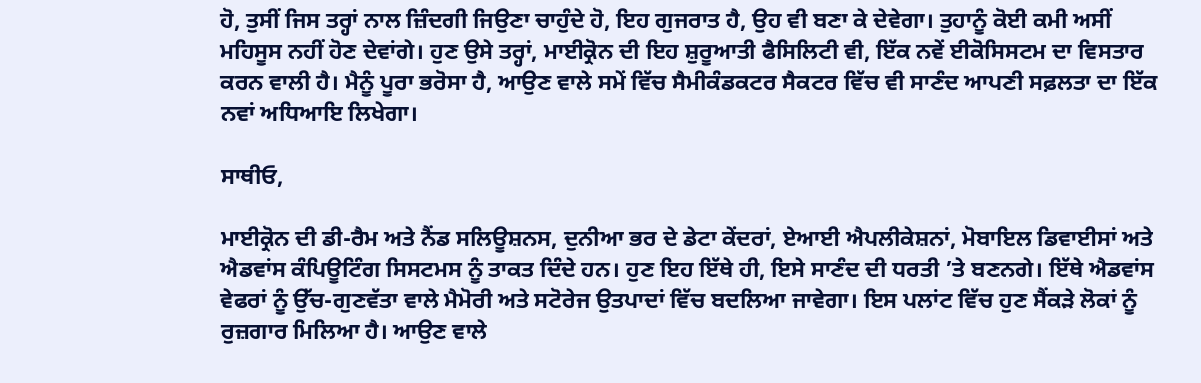ਹੋ, ਤੁਸੀਂ ਜਿਸ ਤਰ੍ਹਾਂ ਨਾਲ ਜ਼ਿੰਦਗੀ ਜਿਉਣਾ ਚਾਹੁੰਦੇ ਹੋ, ਇਹ ਗੁਜਰਾਤ ਹੈ, ਉਹ ਵੀ ਬਣਾ ਕੇ ਦੇਵੇਗਾ। ਤੁਹਾਨੂੰ ਕੋਈ ਕਮੀ ਅਸੀਂ ਮਹਿਸੂਸ ਨਹੀਂ ਹੋਣ ਦੇਵਾਂਗੇ। ਹੁਣ ਉਸੇ ਤਰ੍ਹਾਂ, ਮਾਈਕ੍ਰੋਨ ਦੀ ਇਹ ਸ਼ੁਰੂਆਤੀ ਫੈਸਿਲਿਟੀ ਵੀ, ਇੱਕ ਨਵੇਂ ਈਕੋਸਿਸਟਮ ਦਾ ਵਿਸਤਾਰ ਕਰਨ ਵਾਲੀ ਹੈ। ਮੈਨੂੰ ਪੂਰਾ ਭਰੋਸਾ ਹੈ, ਆਉਣ ਵਾਲੇ ਸਮੇਂ ਵਿੱਚ ਸੈਮੀਕੰਡਕਟਰ ਸੈਕਟਰ ਵਿੱਚ ਵੀ ਸਾਣੰਦ ਆਪਣੀ ਸਫ਼ਲਤਾ ਦਾ ਇੱਕ ਨਵਾਂ ਅਧਿਆਇ ਲਿਖੇਗਾ।

ਸਾਥੀਓ,

ਮਾਈਕ੍ਰੋਨ ਦੀ ਡੀ-ਰੈਮ ਅਤੇ ਨੈਂਡ ਸਲਿਊਸ਼ਨਸ, ਦੁਨੀਆ ਭਰ ਦੇ ਡੇਟਾ ਕੇਂਦਰਾਂ, ਏਆਈ ਐਪਲੀਕੇਸ਼ਨਾਂ, ਮੋਬਾਇਲ ਡਿਵਾਈਸਾਂ ਅਤੇ ਐਡਵਾਂਸ ਕੰਪਿਊਟਿੰਗ ਸਿਸਟਮਸ ਨੂੰ ਤਾਕਤ ਦਿੰਦੇ ਹਨ। ਹੁਣ ਇਹ ਇੱਥੇ ਹੀ, ਇਸੇ ਸਾਣੰਦ ਦੀ ਧਰਤੀ ’ਤੇ ਬਣਨਗੇ। ਇੱਥੇ ਐਡਵਾਂਸ ਵੇਫਰਾਂ ਨੂੰ ਉੱਚ-ਗੁਣਵੱਤਾ ਵਾਲੇ ਮੈਮੋਰੀ ਅਤੇ ਸਟੋਰੇਜ ਉਤਪਾਦਾਂ ਵਿੱਚ ਬਦਲਿਆ ਜਾਵੇਗਾ। ਇਸ ਪਲਾਂਟ ਵਿੱਚ ਹੁਣ ਸੈਂਕੜੇ ਲੋਕਾਂ ਨੂੰ ਰੁਜ਼ਗਾਰ ਮਿਲਿਆ ਹੈ। ਆਉਣ ਵਾਲੇ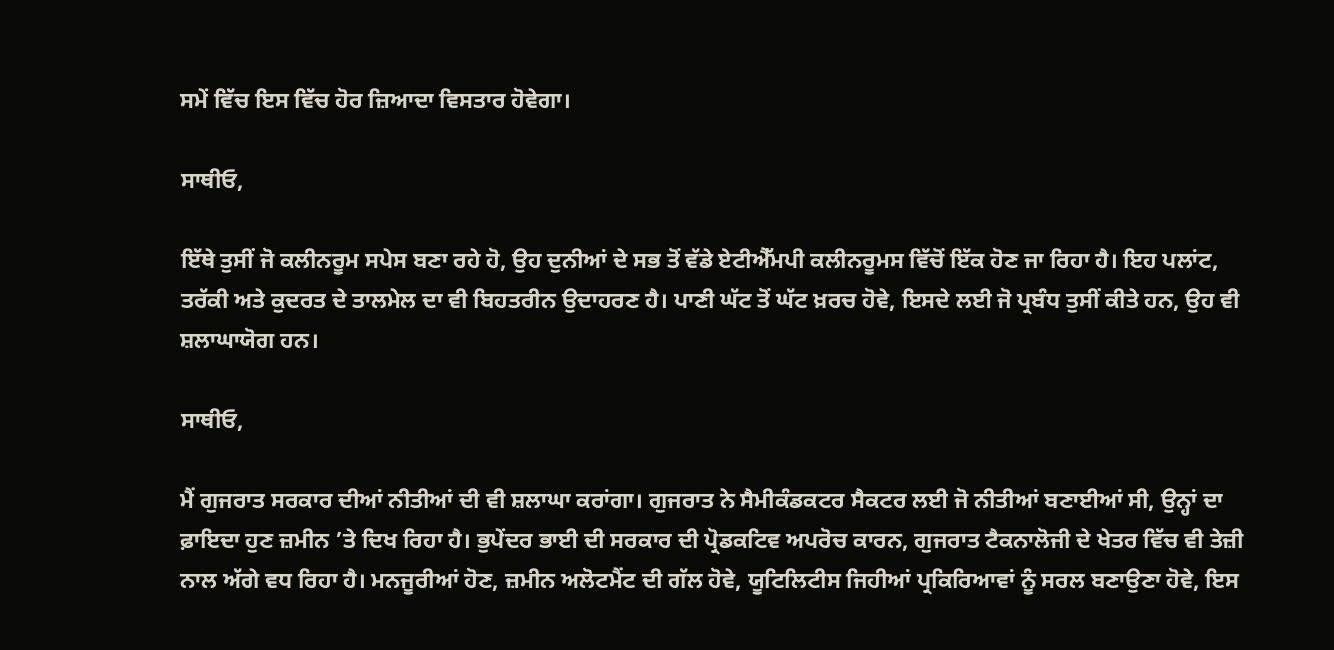ਸਮੇਂ ਵਿੱਚ ਇਸ ਵਿੱਚ ਹੋਰ ਜ਼ਿਆਦਾ ਵਿਸਤਾਰ ਹੋਵੇਗਾ।

ਸਾਥੀਓ,

ਇੱਥੇ ਤੁਸੀਂ ਜੋ ਕਲੀਨਰੂਮ ਸਪੇਸ ਬਣਾ ਰਹੇ ਹੋ, ਉਹ ਦੁਨੀਆਂ ਦੇ ਸਭ ਤੋਂ ਵੱਡੇ ਏਟੀਐੱਮਪੀ ਕਲੀਨਰੂਮਸ ਵਿੱਚੋਂ ਇੱਕ ਹੋਣ ਜਾ ਰਿਹਾ ਹੈ। ਇਹ ਪਲਾਂਟ, ਤਰੱਕੀ ਅਤੇ ਕੁਦਰਤ ਦੇ ਤਾਲਮੇਲ ਦਾ ਵੀ ਬਿਹਤਰੀਨ ਉਦਾਹਰਣ ਹੈ। ਪਾਣੀ ਘੱਟ ਤੋਂ ਘੱਟ ਖ਼ਰਚ ਹੋਵੇ, ਇਸਦੇ ਲਈ ਜੋ ਪ੍ਰਬੰਧ ਤੁਸੀਂ ਕੀਤੇ ਹਨ, ਉਹ ਵੀ ਸ਼ਲਾਘਾਯੋਗ ਹਨ।

ਸਾਥੀਓ,

ਮੈਂ ਗੁਜਰਾਤ ਸਰਕਾਰ ਦੀਆਂ ਨੀਤੀਆਂ ਦੀ ਵੀ ਸ਼ਲਾਘਾ ਕਰਾਂਗਾ। ਗੁਜਰਾਤ ਨੇ ਸੈਮੀਕੰਡਕਟਰ ਸੈਕਟਰ ਲਈ ਜੋ ਨੀਤੀਆਂ ਬਣਾਈਆਂ ਸੀ, ਉਨ੍ਹਾਂ ਦਾ ਫ਼ਾਇਦਾ ਹੁਣ ਜ਼ਮੀਨ ’ਤੇ ਦਿਖ ਰਿਹਾ ਹੈ। ਭੁਪੇਂਦਰ ਭਾਈ ਦੀ ਸਰਕਾਰ ਦੀ ਪ੍ਰੋਡਕਟਿਵ ਅਪਰੋਚ ਕਾਰਨ, ਗੁਜਰਾਤ ਟੈਕਨਾਲੋਜੀ ਦੇ ਖੇਤਰ ਵਿੱਚ ਵੀ ਤੇਜ਼ੀ ਨਾਲ ਅੱਗੇ ਵਧ ਰਿਹਾ ਹੈ। ਮਨਜੂਰੀਆਂ ਹੋਣ, ਜ਼ਮੀਨ ਅਲੋਟਮੈਂਟ ਦੀ ਗੱਲ ਹੋਵੇ, ਯੂਟਿਲਿਟੀਸ ਜਿਹੀਆਂ ਪ੍ਰਕਿਰਿਆਵਾਂ ਨੂੰ ਸਰਲ ਬਣਾਉਣਾ ਹੋਵੇ, ਇਸ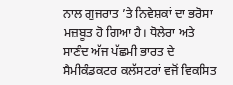ਨਾਲ ਗੁਜਰਾਤ ’ਤੇ ਨਿਵੇਸ਼ਕਾਂ ਦਾ ਭਰੋਸਾ ਮਜ਼ਬੂਤ ਹੋ ਗਿਆ ਹੈ। ਧੋਲੇਰਾ ਅਤੇ ਸਾਣੰਦ ਅੱਜ ਪੱਛਮੀ ਭਾਰਤ ਦੇ ਸੈਮੀਕੰਡਕਟਰ ਕਲੱਸਟਰਾਂ ਵਜੋਂ ਵਿਕਸਿਤ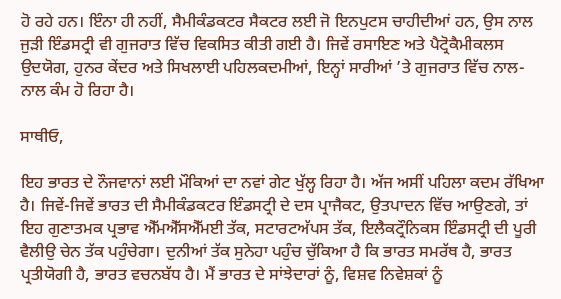ਹੋ ਰਹੇ ਹਨ। ਇੰਨਾ ਹੀ ਨਹੀਂ, ਸੈਮੀਕੰਡਕਟਰ ਸੈਕਟਰ ਲਈ ਜੋ ਇਨਪੁਟਸ ਚਾਹੀਦੀਆਂ ਹਨ, ਉਸ ਨਾਲ ਜੁੜੀ ਇੰਡਸਟ੍ਰੀ ਵੀ ਗੁਜਰਾਤ ਵਿੱਚ ਵਿਕਸਿਤ ਕੀਤੀ ਗਈ ਹੈ। ਜਿਵੇਂ ਰਸਾਇਣ ਅਤੇ ਪੈਟ੍ਰੋਕੈਮੀਕਲਸ ਉਦਯੋਗ, ਹੁਨਰ ਕੇਂਦਰ ਅਤੇ ਸਿਖਲਾਈ ਪਹਿਲਕਦਮੀਆਂ, ਇਨ੍ਹਾਂ ਸਾਰੀਆਂ ’ਤੇ ਗੁਜਰਾਤ ਵਿੱਚ ਨਾਲ-ਨਾਲ ਕੰਮ ਹੋ ਰਿਹਾ ਹੈ।

ਸਾਥੀਓ,

ਇਹ ਭਾਰਤ ਦੇ ਨੌਜਵਾਨਾਂ ਲਈ ਮੌਕਿਆਂ ਦਾ ਨਵਾਂ ਗੇਟ ਖੁੱਲ੍ਹ ਰਿਹਾ ਹੈ। ਅੱਜ ਅਸੀਂ ਪਹਿਲਾ ਕਦਮ ਰੱਖਿਆ ਹੈ। ਜਿਵੇਂ-ਜਿਵੇਂ ਭਾਰਤ ਦੀ ਸੈਮੀਕੰਡਕਟਰ ਇੰਡਸਟ੍ਰੀ ਦੇ ਦਸ ਪ੍ਰਾਜੈਕਟ, ਉਤਪਾਦਨ ਵਿੱਚ ਆਉਣਗੇ, ਤਾਂ ਇਹ ਗੁਣਾਤਮਕ ਪ੍ਰਭਾਵ ਐੱਮਐੱਸਐੱਮਈ ਤੱਕ, ਸਟਾਰਟਅੱਪਸ ਤੱਕ, ਇਲੈਕਟ੍ਰੌਨਿਕਸ ਇੰਡਸਟ੍ਰੀ ਦੀ ਪੂਰੀ ਵੈਲੀਉ ਚੇਨ ਤੱਕ ਪਹੁੰਚੇਗਾ। ਦੁਨੀਆਂ ਤੱਕ ਸੁਨੇਹਾ ਪਹੁੰਚ ਚੁੱਕਿਆ ਹੈ ਕਿ ਭਾਰਤ ਸਮਰੱਥ ਹੈ, ਭਾਰਤ ਪ੍ਰਤੀਯੋਗੀ ਹੈ, ਭਾਰਤ ਵਚਨਬੱਧ ਹੈ। ਮੈਂ ਭਾਰਤ ਦੇ ਸਾਂਝੇਦਾਰਾਂ ਨੂੰ, ਵਿਸ਼ਵ ਨਿਵੇਸ਼ਕਾਂ ਨੂੰ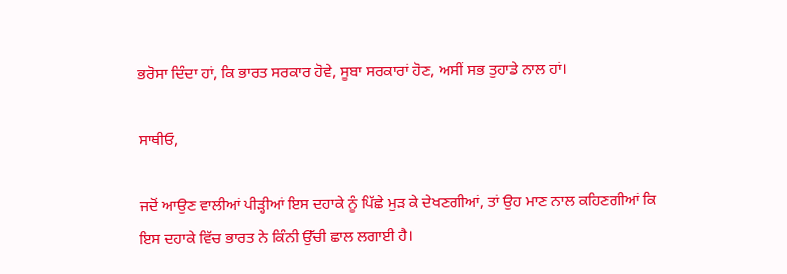ਭਰੋਸਾ ਦਿੰਦਾ ਹਾਂ, ਕਿ ਭਾਰਤ ਸਰਕਾਰ ਹੋਵੇ, ਸੂਬਾ ਸਰਕਾਰਾਂ ਹੋਣ, ਅਸੀਂ ਸਭ ਤੁਹਾਡੇ ਨਾਲ ਹਾਂ।

ਸਾਥੀਓ,

ਜਦੋਂ ਆਉਣ ਵਾਲੀਆਂ ਪੀੜ੍ਹੀਆਂ ਇਸ ਦਹਾਕੇ ਨੂੰ ਪਿੱਛੇ ਮੁੜ ਕੇ ਦੇਖਣਗੀਆਂ, ਤਾਂ ਉਹ ਮਾਣ ਨਾਲ ਕਹਿਣਗੀਆਂ ਕਿ ਇਸ ਦਹਾਕੇ ਵਿੱਚ ਭਾਰਤ ਨੇ ਕਿੰਨੀ ਉੱਚੀ ਛਾਲ ਲਗਾਈ ਹੈ।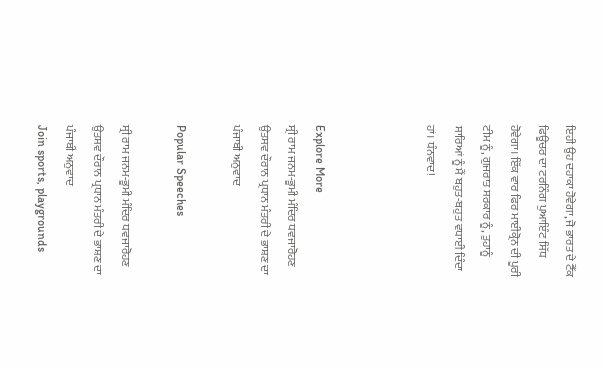ਇਹੀ ਉਹ ਦਹਾਕਾ ਹੋਵੇਗਾ, ਜੋ ਭਾਰਤ ਦੇ ਟੈੱਕ ਫਿਊਚਰ ਦਾ ਟਰਨਿੰਗ ਪੁਆਇੰਟ ਸਿੱਧ ਹੋਵੇਗਾ। ਇੱਕ ਵਾਰ ਫਿਰ ਮਾਈਕ੍ਰੋਨ ਦੀ ਪੂਰੀ ਟੀਮ ਨੂੰ, ਗੁਜਰਾਤ ਸਰਕਾਰ ਨੂੰ, ਤੁਹਾਨੂੰ ਸਾਰਿਆਂ ਨੂੰ ਮੈਂ ਬਹੁਤ-ਬਹੁਤ ਵਧਾਈ ਦਿੰਦਾ ਹਾਂ। ਧੰਨਵਾਦ!



Explore More
ਸ੍ਰੀ ਰਾਮ ਜਨਮ-ਭੂਮੀ ਮੰਦਿਰ ਧਵਜਾਰੋਹਣ ਉਤਸਵ ਦੌਰਾਨ ਪ੍ਰਧਾਨ ਮੰਤਰੀ ਦੇ ਭਾਸ਼ਣ ਦਾ ਪੰਜਾਬੀ ਅਨੁਵਾਦ

Popular Speeches

ਸ੍ਰੀ ਰਾਮ ਜਨਮ-ਭੂਮੀ ਮੰਦਿਰ ਧਵਜਾਰੋਹਣ ਉਤਸਵ ਦੌਰਾਨ ਪ੍ਰਧਾਨ ਮੰਤਰੀ ਦੇ ਭਾਸ਼ਣ ਦਾ ਪੰਜਾਬੀ ਅਨੁਵਾਦ
Join sports, playgrounds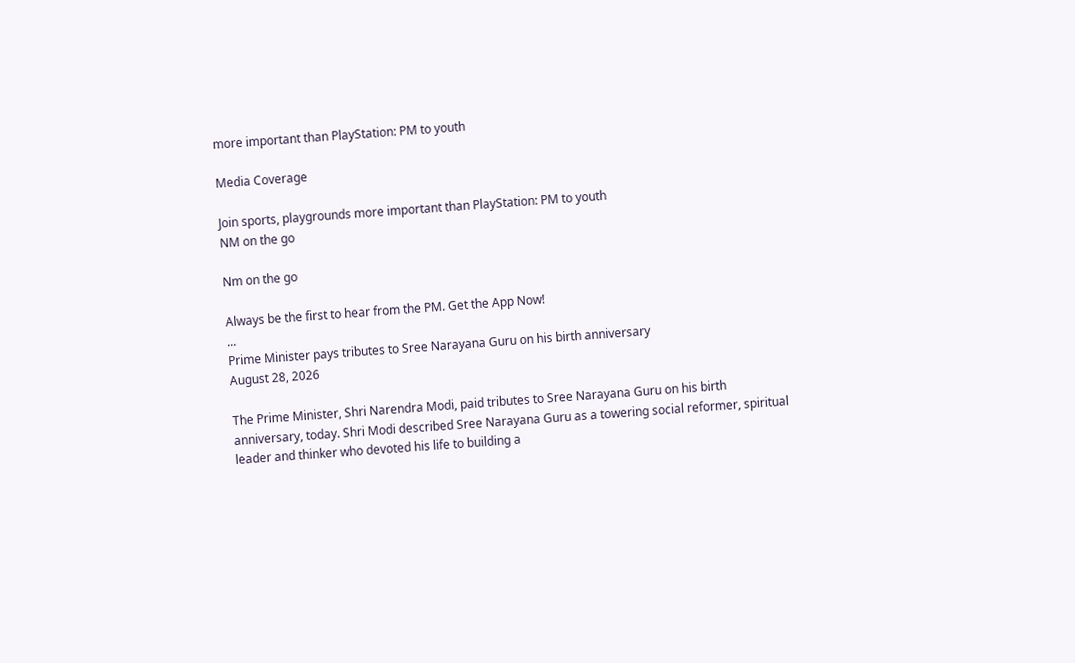more important than PlayStation: PM to youth

Media Coverage

Join sports, playgrounds more important than PlayStation: PM to youth
NM on the go

Nm on the go

Always be the first to hear from the PM. Get the App Now!
...
Prime Minister pays tributes to Sree Narayana Guru on his birth anniversary
August 28, 2026

The Prime Minister, Shri Narendra Modi, paid tributes to Sree Narayana Guru on his birth anniversary, today. Shri Modi described Sree Narayana Guru as a towering social reformer, spiritual leader and thinker who devoted his life to building a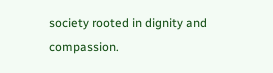society rooted in dignity and compassion.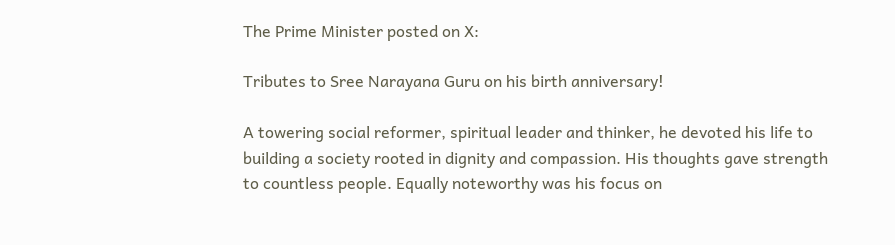The Prime Minister posted on X:

Tributes to Sree Narayana Guru on his birth anniversary!

A towering social reformer, spiritual leader and thinker, he devoted his life to building a society rooted in dignity and compassion. His thoughts gave strength to countless people. Equally noteworthy was his focus on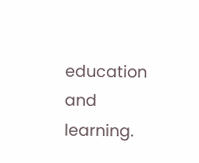education and learning.